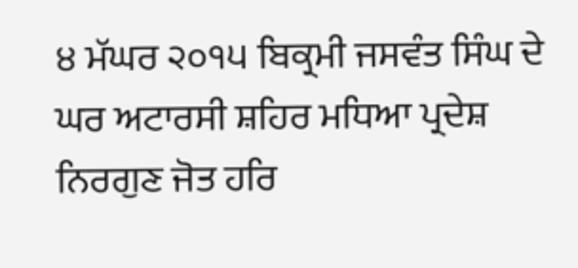੪ ਮੱਘਰ ੨੦੧੫ ਬਿਕ੍ਰਮੀ ਜਸਵੰਤ ਸਿੰਘ ਦੇ ਘਰ ਅਟਾਰਸੀ ਸ਼ਹਿਰ ਮਧਿਆ ਪ੍ਰਦੇਸ਼
ਨਿਰਗੁਣ ਜੋਤ ਹਰਿ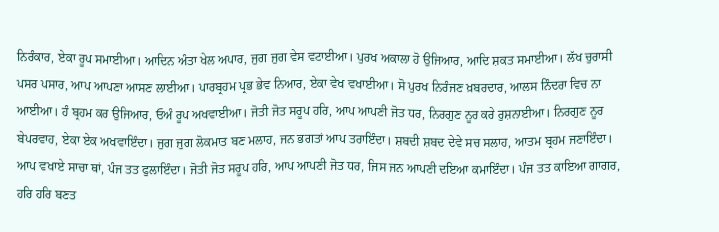ਨਿਰੰਕਾਰ, ਏਕਾ ਰੂਪ ਸਮਾਈਆ। ਆਦਿਨ ਅੰਤਾ ਖੇਲ ਅਪਾਰ, ਜੁਗ ਜੁਗ ਵੇਸ ਵਟਾਈਆ। ਪੁਰਖ ਅਕਾਲਾ ਹੋ ਉਜਿਆਰ, ਆਦਿ ਸ਼ਕਤ ਸਮਾਈਆ। ਲੱਖ ਚੁਰਾਸੀ ਪਸਰ ਪਸਾਰ, ਆਪ ਆਪਣਾ ਆਸਣ ਲਾਈਆ। ਪਾਰਬ੍ਰਹਮ ਪ੍ਰਭ ਭੇਵ ਨਿਆਰ, ਏਕਾ ਵੇਖ ਵਖਾਈਆ। ਸੋ ਪੁਰਖ ਨਿਰੰਜਣ ਖ਼ਬਰਦਾਰ, ਆਲਸ ਨਿੰਦਰਾ ਵਿਚ ਨਾ ਆਈਆ। ਹੰ ਬ੍ਰਹਮ ਕਰ ਉਜਿਆਰ, ਓਅੰ ਰੂਪ ਅਖਵਾਈਆ। ਜੋਤੀ ਜੋਤ ਸਰੂਪ ਹਰਿ, ਆਪ ਆਪਣੀ ਜੋਤ ਧਰ, ਨਿਰਗੁਣ ਨੂਰ ਕਰੇ ਰੁਸ਼ਨਾਈਆ। ਨਿਰਗੁਣ ਨੂਰ ਬੇਪਰਵਾਹ, ਏਕਾ ਏਕ ਅਖਵਾਇੰਦਾ। ਜੁਗ ਜੁਗ ਲੋਕਮਾਤ ਬਣ ਮਲਾਹ, ਜਨ ਭਗਤਾਂ ਆਪ ਤਰਾਇੰਦਾ। ਸ਼ਬਦੀ ਸ਼ਬਦ ਦੇਵੇ ਸਚ ਸਲਾਹ, ਆਤਮ ਬ੍ਰਹਮ ਜਣਾਇੰਦਾ। ਆਪ ਵਖਾਏ ਸਾਚਾ ਥਾਂ, ਪੰਜ ਤਤ ਫੁਲਾਇੰਦਾ। ਜੋਤੀ ਜੋਤ ਸਰੂਪ ਹਰਿ, ਆਪ ਆਪਣੀ ਜੋਤ ਧਰ, ਜਿਸ ਜਨ ਆਪਣੀ ਦਇਆ ਕਮਾਇੰਦਾ। ਪੰਜ ਤਤ ਕਾਇਆ ਗਾਗਰ, ਹਰਿ ਹਰਿ ਬਣਤ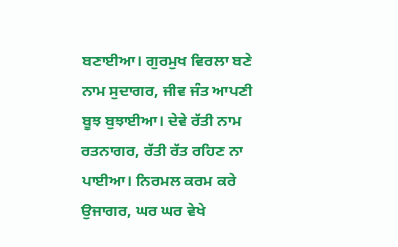ਬਣਾਈਆ। ਗੁਰਮੁਖ ਵਿਰਲਾ ਬਣੇ ਨਾਮ ਸੁਦਾਗਰ, ਜੀਵ ਜੰਤ ਆਪਣੀ ਬੂਝ ਬੁਝਾਈਆ। ਦੇਵੇ ਰੱਤੀ ਨਾਮ ਰਤਨਾਗਰ, ਰੱਤੀ ਰੱਤ ਰਹਿਣ ਨਾ ਪਾਈਆ। ਨਿਰਮਲ ਕਰਮ ਕਰੇ ਉਜਾਗਰ, ਘਰ ਘਰ ਵੇਖੇ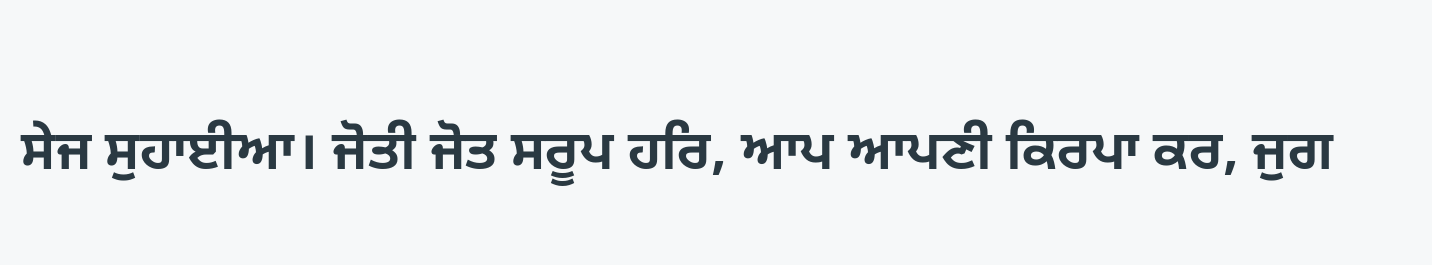ਸੇਜ ਸੁਹਾਈਆ। ਜੋਤੀ ਜੋਤ ਸਰੂਪ ਹਰਿ, ਆਪ ਆਪਣੀ ਕਿਰਪਾ ਕਰ, ਜੁਗ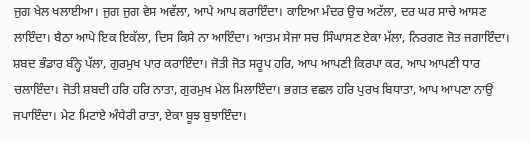ਜੁਗ ਖੇਲ ਖਲਾਈਆ। ਜੁਗ ਜੁਗ ਵੇਸ ਅਵੱਲਾ, ਆਪੇ ਆਪ ਕਰਾਇੰਦਾ। ਕਾਇਆ ਮੰਦਰ ਉਚ ਅਟੱਲਾ, ਦਰ ਘਰ ਸਾਚੇ ਆਸਣ ਲਾਇੰਦਾ। ਬੈਠਾ ਆਪੇ ਇਕ ਇਕੱਲਾ, ਦਿਸ ਕਿਸੇ ਨਾ ਆਇੰਦਾ। ਆਤਮ ਸੇਜਾ ਸਚ ਸਿੰਘਾਸਣ ਏਕਾ ਮੱਲਾ, ਨਿਰਗਣ ਜੋਤ ਜਗਾਇੰਦਾ। ਸ਼ਬਦ ਭੰਡਾਰ ਬੰਨ੍ਹੇ ਪੱਲਾ, ਗੁਰਮੁਖ ਪਾਰ ਕਰਾਇੰਦਾ। ਜੋਤੀ ਜੋਤ ਸਰੂਪ ਹਰਿ, ਆਪ ਆਪਣੀ ਕਿਰਪਾ ਕਰ, ਆਪ ਆਪਣੀ ਧਾਰ ਚਲਾਇੰਦਾ। ਜੋਤੀ ਸ਼ਬਦੀ ਹਰਿ ਹਰਿ ਨਾਤਾ, ਗੁਰਮੁਖ ਮੇਲ ਮਿਲਾਇੰਦਾ। ਭਗਤ ਵਛਲ ਹਰਿ ਪੁਰਖ ਬਿਧਾਤਾ, ਆਪ ਆਪਣਾ ਨਾਉਂ ਜਪਾਇੰਦਾ। ਮੇਟ ਮਿਟਾਏ ਅੰਧੇਰੀ ਰਾਤਾ, ਏਕਾ ਬੂਝ ਬੁਝਾਇੰਦਾ।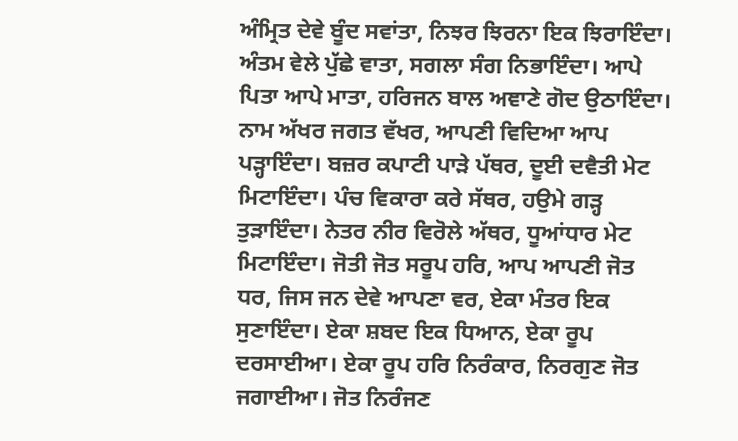ਅੰਮ੍ਰਿਤ ਦੇਵੇ ਬੂੰਦ ਸਵਾਂਤਾ, ਨਿਝਰ ਝਿਰਨਾ ਇਕ ਝਿਰਾਇੰਦਾ। ਅੰਤਮ ਵੇਲੇ ਪੁੱਛੇ ਵਾਤਾ, ਸਗਲਾ ਸੰਗ ਨਿਭਾਇੰਦਾ। ਆਪੇ ਪਿਤਾ ਆਪੇ ਮਾਤਾ, ਹਰਿਜਨ ਬਾਲ ਅਞਾਣੇ ਗੋਦ ਉਠਾਇੰਦਾ। ਨਾਮ ਅੱਖਰ ਜਗਤ ਵੱਖਰ, ਆਪਣੀ ਵਿਦਿਆ ਆਪ ਪੜ੍ਹਾਇੰਦਾ। ਬਜ਼ਰ ਕਪਾਟੀ ਪਾੜੇ ਪੱਥਰ, ਦੂਈ ਦਵੈਤੀ ਮੇਟ ਮਿਟਾਇੰਦਾ। ਪੰਚ ਵਿਕਾਰਾ ਕਰੇ ਸੱਥਰ, ਹਉਮੇ ਗੜ੍ਹ ਤੁੜਾਇੰਦਾ। ਨੇਤਰ ਨੀਰ ਵਿਰੋਲੇ ਅੱਥਰ, ਧੂਆਂਧਾਰ ਮੇਟ ਮਿਟਾਇੰਦਾ। ਜੋਤੀ ਜੋਤ ਸਰੂਪ ਹਰਿ, ਆਪ ਆਪਣੀ ਜੋਤ ਧਰ, ਜਿਸ ਜਨ ਦੇਵੇ ਆਪਣਾ ਵਰ, ਏਕਾ ਮੰਤਰ ਇਕ ਸੁਣਾਇੰਦਾ। ਏਕਾ ਸ਼ਬਦ ਇਕ ਧਿਆਨ, ਏਕਾ ਰੂਪ ਦਰਸਾਈਆ। ਏਕਾ ਰੂਪ ਹਰਿ ਨਿਰੰਕਾਰ, ਨਿਰਗੁਣ ਜੋਤ ਜਗਾਈਆ। ਜੋਤ ਨਿਰੰਜਣ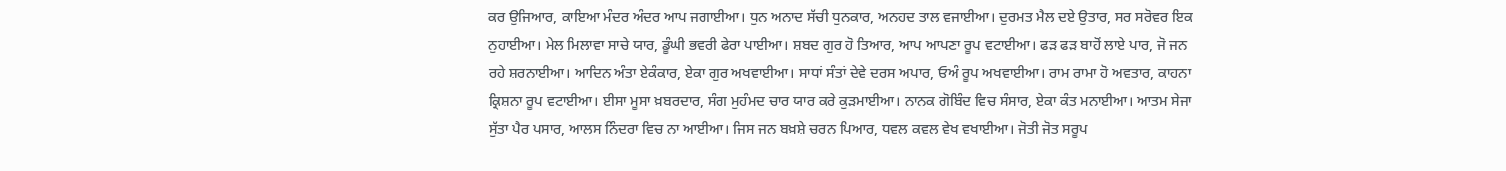ਕਰ ਉਜਿਆਰ, ਕਾਇਆ ਮੰਦਰ ਅੰਦਰ ਆਪ ਜਗਾਈਆ। ਧੁਨ ਅਨਾਦ ਸੱਚੀ ਧੁਨਕਾਰ, ਅਨਹਦ ਤਾਲ ਵਜਾਈਆ। ਦੁਰਮਤ ਮੈਲ ਦਏ ਉਤਾਰ, ਸਰ ਸਰੋਵਰ ਇਕ ਨੁਹਾਈਆ। ਮੇਲ ਮਿਲਾਵਾ ਸਾਚੇ ਯਾਰ, ਡੂੰਘੀ ਭਵਰੀ ਫੇਰਾ ਪਾਈਆ। ਸ਼ਬਦ ਗੁਰ ਹੋ ਤਿਆਰ, ਆਪ ਆਪਣਾ ਰੂਪ ਵਟਾਈਆ। ਫੜ ਫੜ ਬਾਹੋਂ ਲਾਏ ਪਾਰ, ਜੋ ਜਨ ਰਹੇ ਸ਼ਰਨਾਈਆ। ਆਦਿਨ ਅੰਤਾ ਏਕੰਕਾਰ, ਏਕਾ ਗੁਰ ਅਖਵਾਈਆ। ਸਾਧਾਂ ਸੰਤਾਂ ਦੇਵੇ ਦਰਸ ਅਪਾਰ, ਓਅੰ ਰੂਪ ਅਖਵਾਈਆ। ਰਾਮ ਰਾਮਾ ਹੋ ਅਵਤਾਰ, ਕਾਹਨਾ ਕ੍ਰਿਸ਼ਨਾ ਰੂਪ ਵਟਾਈਆ। ਈਸਾ ਮੂਸਾ ਖ਼ਬਰਦਾਰ, ਸੰਗ ਮੁਹੰਮਦ ਚਾਰ ਯਾਰ ਕਰੇ ਕੁੜਮਾਈਆ। ਨਾਨਕ ਗੋਬਿੰਦ ਵਿਚ ਸੰਸਾਰ, ਏਕਾ ਕੰਤ ਮਨਾਈਆ। ਆਤਮ ਸੇਜਾ ਸੁੱਤਾ ਪੈਰ ਪਸਾਰ, ਆਲਸ ਨਿੰਦਰਾ ਵਿਚ ਨਾ ਆਈਆ। ਜਿਸ ਜਨ ਬਖ਼ਸ਼ੇ ਚਰਨ ਪਿਆਰ, ਧਵਲ ਕਵਲ ਵੇਖ ਵਖਾਈਆ। ਜੋਤੀ ਜੋਤ ਸਰੂਪ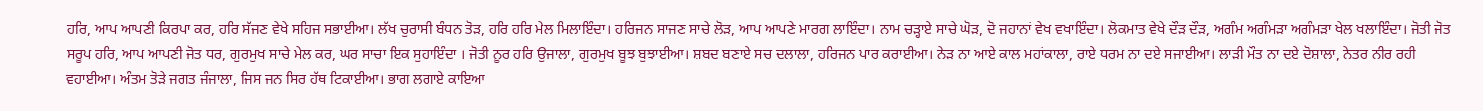ਹਰਿ, ਆਪ ਆਪਣੀ ਕਿਰਪਾ ਕਰ, ਹਰਿ ਸੱਜਣ ਵੇਖੇ ਸਹਿਜ ਸਭਾਈਆ। ਲੱਖ ਚੁਰਾਸੀ ਬੰਧਨ ਤੋੜ, ਹਰਿ ਹਰਿ ਮੇਲ ਮਿਲਾਇੰਦਾ। ਹਰਿਜਨ ਸਾਜਣ ਸਾਚੇ ਲੋੜ, ਆਪ ਆਪਣੇ ਮਾਰਗ ਲਾਇੰਦਾ। ਨਾਮ ਚੜ੍ਹਾਏ ਸਾਚੇ ਘੋੜ, ਦੋ ਜਹਾਨਾਂ ਵੇਖ ਵਖਾਇੰਦਾ। ਲੋਕਮਾਤ ਵੇਖੇ ਦੌੜ ਦੌੜ, ਅਗੰਮ ਅਗੰਮੜਾ ਅਗੰਮੜਾ ਖੇਲ ਖਲਾਇੰਦਾ। ਜੋਤੀ ਜੋਤ ਸਰੂਪ ਹਰਿ, ਆਪ ਆਪਣੀ ਜੋਤ ਧਰ, ਗੁਰਮੁਖ ਸਾਚੇ ਮੇਲ ਕਰ, ਘਰ ਸਾਚਾ ਇਕ ਸੁਹਾਇੰਦਾ । ਜੋਤੀ ਨੂਰ ਹਰਿ ਉਜਾਲਾ, ਗੁਰਮੁਖ ਬੂਝ ਬੁਝਾਈਆ। ਸ਼ਬਦ ਬਣਾਏ ਸਚ ਦਲਾਲਾ, ਹਰਿਜਨ ਪਾਰ ਕਰਾਈਆ। ਨੇੜ ਨਾ ਆਏ ਕਾਲ ਮਹਾਂਕਾਲਾ, ਰਾਏ ਧਰਮ ਨਾ ਦਏ ਸਜਾਈਆ। ਲਾੜੀ ਮੌਤ ਨਾ ਦਏ ਦੋਸ਼ਾਲਾ, ਨੇਤਰ ਨੀਰ ਰਹੀ ਵਹਾਈਆ। ਅੰਤਮ ਤੋੜੇ ਜਗਤ ਜੰਜਾਲਾ, ਜਿਸ ਜਨ ਸਿਰ ਹੱਥ ਟਿਕਾਈਆ। ਭਾਗ ਲਗਾਏ ਕਾਇਆ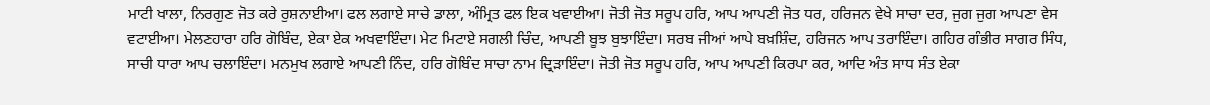ਮਾਟੀ ਖਾਲਾ, ਨਿਰਗੁਣ ਜੋਤ ਕਰੇ ਰੁਸ਼ਨਾਈਆ। ਫਲ ਲਗਾਏ ਸਾਚੇ ਡਾਲਾ, ਅੰਮ੍ਰਿਤ ਫਲ ਇਕ ਖਵਾਈਆ। ਜੋਤੀ ਜੋਤ ਸਰੂਪ ਹਰਿ, ਆਪ ਆਪਣੀ ਜੋਤ ਧਰ, ਹਰਿਜਨ ਵੇਖੇ ਸਾਚਾ ਦਰ, ਜੁਗ ਜੁਗ ਆਪਣਾ ਵੇਸ ਵਟਾਈਆ। ਮੇਲਣਹਾਰਾ ਹਰਿ ਗੋਬਿੰਦ, ਏਕਾ ਏਕ ਅਖਵਾਇੰਦਾ। ਮੇਟ ਮਿਟਾਏ ਸਗਲੀ ਚਿੰਦ, ਆਪਣੀ ਬੂਝ ਬੁਝਾਇੰਦਾ। ਸਰਬ ਜੀਆਂ ਆਪੇ ਬਖ਼ਸ਼ਿੰਦ, ਹਰਿਜਨ ਆਪ ਤਰਾਇੰਦਾ। ਗਹਿਰ ਗੰਭੀਰ ਸਾਗਰ ਸਿੰਧ, ਸਾਚੀ ਧਾਰਾ ਆਪ ਚਲਾਇੰਦਾ। ਮਨਮੁਖ ਲਗਾਏ ਆਪਣੀ ਨਿੰਦ, ਹਰਿ ਗੋਬਿੰਦ ਸਾਚਾ ਨਾਮ ਦ੍ਰਿੜਾਇੰਦਾ। ਜੋਤੀ ਜੋਤ ਸਰੂਪ ਹਰਿ, ਆਪ ਆਪਣੀ ਕਿਰਪਾ ਕਰ, ਆਦਿ ਅੰਤ ਸਾਧ ਸੰਤ ਏਕਾ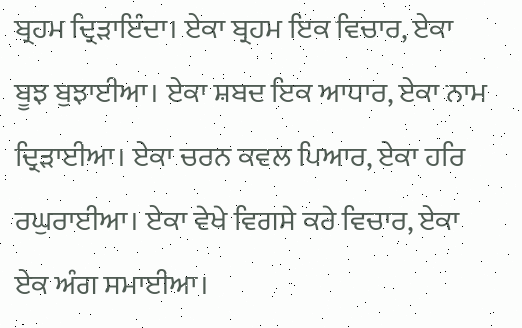ਬ੍ਰਹਮ ਦ੍ਰਿੜਾਇੰਦਾ। ਏਕਾ ਬ੍ਰਹਮ ਇਕ ਵਿਚਾਰ, ਏਕਾ ਬੂਝ ਬੁਝਾਈਆ। ਏਕਾ ਸ਼ਬਦ ਇਕ ਆਧਾਰ, ਏਕਾ ਨਾਮ ਦ੍ਰਿੜਾਈਆ। ਏਕਾ ਚਰਨ ਕਵਲ ਪਿਆਰ, ਏਕਾ ਹਰਿ ਰਘੁਰਾਈਆ। ਏਕਾ ਵੇਖੇ ਵਿਗਸੇ ਕਰੇ ਵਿਚਾਰ, ਏਕਾ ਏਕ ਅੰਗ ਸਮਾਈਆ।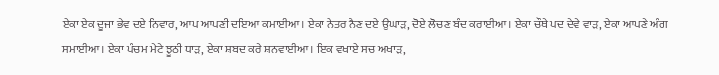ਏਕਾ ਏਕ ਦੂਜਾ ਭੇਵ ਦਏ ਨਿਵਾਰ, ਆਪ ਆਪਣੀ ਦਇਆ ਕਮਾਈਆ। ਏਕਾ ਨੇਤਰ ਨੈਣ ਦਏ ਉਘਾੜ, ਦੋਏ ਲੋਚਣ ਬੰਦ ਕਰਾਈਆ। ਏਕਾ ਚੌਥੇ ਪਦ ਦੇਵੇ ਵਾੜ, ਏਕਾ ਆਪਣੇ ਅੰਗ ਸਮਾਈਆ। ਏਕਾ ਪੰਚਮ ਮੇਟੇ ਝੂਠੀ ਧਾੜ, ਏਕਾ ਸ਼ਬਦ ਕਰੇ ਸ਼ਨਵਾਈਆ। ਇਕ ਵਖਾਏ ਸਚ ਅਖਾੜ,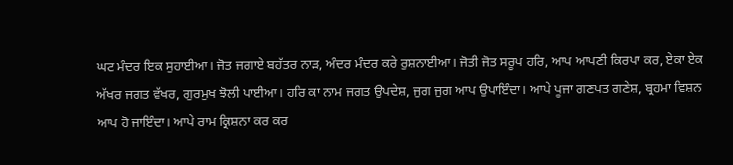ਘਟ ਮੰਦਰ ਇਕ ਸੁਹਾਈਆ। ਜੋਤ ਜਗਾਏ ਬਹੱਤਰ ਨਾੜ, ਅੰਦਰ ਮੰਦਰ ਕਰੇ ਰੁਸ਼ਨਾਈਆ। ਜੋਤੀ ਜੋਤ ਸਰੂਪ ਹਰਿ, ਆਪ ਆਪਣੀ ਕਿਰਪਾ ਕਰ, ਏਕਾ ਏਕ ਅੱਖਰ ਜਗਤ ਵੱਖਰ, ਗੁਰਮੁਖ ਝੋਲੀ ਪਾਈਆ। ਹਰਿ ਕਾ ਨਾਮ ਜਗਤ ਉਪਦੇਸ਼, ਜੁਗ ਜੁਗ ਆਪ ਉਪਾਇੰਦਾ। ਆਪੇ ਪੂਜਾ ਗਣਪਤ ਗਣੇਸ਼, ਬ੍ਰਹਮਾ ਵਿਸ਼ਨ ਆਪ ਹੋ ਜਾਇੰਦਾ। ਆਪੇ ਰਾਮ ਕ੍ਰਿਸ਼ਨਾ ਕਰ ਕਰ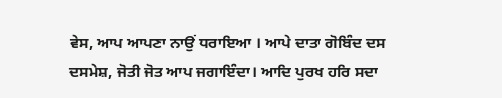ਵੇਸ, ਆਪ ਆਪਣਾ ਨਾਉਂ ਧਰਾਇਆ । ਆਪੇ ਦਾਤਾ ਗੋਬਿੰਦ ਦਸ ਦਸਮੇਸ਼, ਜੋਤੀ ਜੋਤ ਆਪ ਜਗਾਇੰਦਾ। ਆਦਿ ਪੁਰਖ ਹਰਿ ਸਦਾ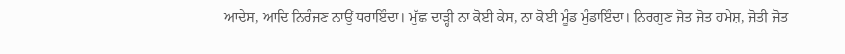ਆਦੇਸ, ਆਦਿ ਨਿਰੰਜਣ ਨਾਉਂ ਧਰਾਇੰਦਾ। ਮੁੱਛ ਦਾੜ੍ਹੀ ਨਾ ਕੋਈ ਕੇਸ, ਨਾ ਕੋਈ ਮੂੰਡ ਮੁੰਡਾਇੰਦਾ। ਨਿਰਗੁਣ ਜੋਤ ਜੋਤ ਹਮੇਸ਼, ਜੋਤੀ ਜੋਤ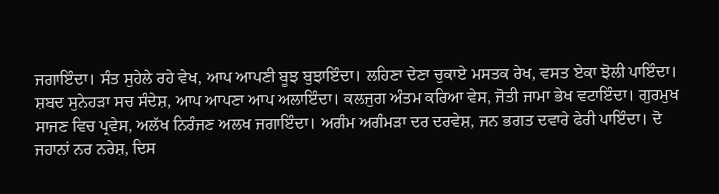ਜਗਾਇੰਦਾ। ਸੰਤ ਸੁਹੇਲੇ ਰਹੇ ਵੇਖ, ਆਪ ਆਪਣੀ ਬੂਝ ਬੁਝਾਇੰਦਾ। ਲਹਿਣਾ ਦੇਣਾ ਚੁਕਾਏ ਮਸਤਕ ਰੇਖ, ਵਸਤ ਏਕਾ ਝੋਲੀ ਪਾਇੰਦਾ। ਸ਼ਬਦ ਸੁਨੇਹੜਾ ਸਚ ਸੰਦੇਸ਼, ਆਪ ਆਪਣਾ ਆਪ ਅਲਾਇੰਦਾ। ਕਲਜੁਗ ਅੰਤਮ ਕਰਿਆ ਵੇਸ, ਜੋਤੀ ਜਾਮਾ ਭੇਖ ਵਟਾਇੰਦਾ। ਗੁਰਮੁਖ ਸਾਜਣ ਵਿਚ ਪ੍ਰਵੇਸ, ਅਲੱਖ ਨਿਰੰਜਣ ਅਲਖ ਜਗਾਇੰਦਾ। ਅਗੰਮ ਅਗੰਮੜਾ ਦਰ ਦਰਵੇਸ਼, ਜਨ ਭਗਤ ਦਵਾਰੇ ਫੇਰੀ ਪਾਇੰਦਾ। ਦੋ ਜਹਾਨਾਂ ਨਰ ਨਰੇਸ਼, ਦਿਸ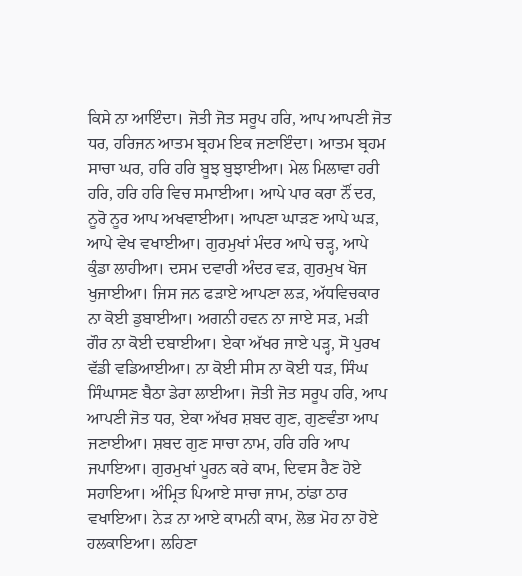ਕਿਸੇ ਨਾ ਆਇੰਦਾ। ਜੋਤੀ ਜੋਤ ਸਰੂਪ ਹਰਿ, ਆਪ ਆਪਣੀ ਜੋਤ ਧਰ, ਹਰਿਜਨ ਆਤਮ ਬ੍ਰਹਮ ਇਕ ਜਣਾਇੰਦਾ। ਆਤਮ ਬ੍ਰਹਮ ਸਾਚਾ ਘਰ, ਹਰਿ ਹਰਿ ਬੂਝ ਬੁਝਾਈਆ। ਮੇਲ ਮਿਲਾਵਾ ਹਰੀ ਹਰਿ, ਹਰਿ ਹਰਿ ਵਿਚ ਸਮਾਈਆ। ਆਪੇ ਪਾਰ ਕਰਾ ਨੌਂ ਦਰ, ਨੂਰੋ ਨੂਰ ਆਪ ਅਖਵਾਈਆ। ਆਪਣਾ ਘਾੜਣ ਆਪੇ ਘੜ, ਆਪੇ ਵੇਖ ਵਖਾਈਆ। ਗੁਰਮੁਖਾਂ ਮੰਦਰ ਆਪੇ ਚੜ੍ਹ, ਆਪੇ ਕੁੰਡਾ ਲਾਹੀਆ। ਦਸਮ ਦਵਾਰੀ ਅੰਦਰ ਵੜ, ਗੁਰਮੁਖ ਖੋਜ ਖੁਜਾਈਆ। ਜਿਸ ਜਨ ਫੜਾਏ ਆਪਣਾ ਲੜ, ਅੱਧਵਿਚਕਾਰ ਨਾ ਕੋਈ ਡੁਬਾਈਆ। ਅਗਨੀ ਹਵਨ ਨਾ ਜਾਏ ਸੜ, ਮੜੀ ਗੌਰ ਨਾ ਕੋਈ ਦਬਾਈਆ। ਏਕਾ ਅੱਖਰ ਜਾਏ ਪੜ੍ਹ, ਸੋ ਪੁਰਖ ਵੱਡੀ ਵਡਿਆਈਆ। ਨਾ ਕੋਈ ਸੀਸ ਨਾ ਕੋਈ ਧੜ, ਸਿੰਘ ਸਿੰਘਾਸਣ ਬੈਠਾ ਡੇਰਾ ਲਾਈਆ। ਜੋਤੀ ਜੋਤ ਸਰੂਪ ਹਰਿ, ਆਪ ਆਪਣੀ ਜੋਤ ਧਰ, ਏਕਾ ਅੱਖਰ ਸ਼ਬਦ ਗੁਣ, ਗੁਣਵੰਤਾ ਆਪ ਜਣਾਈਆ। ਸ਼ਬਦ ਗੁਣ ਸਾਚਾ ਨਾਮ, ਹਰਿ ਹਰਿ ਆਪ ਜਪਾਇਆ। ਗੁਰਮੁਖਾਂ ਪੂਰਨ ਕਰੇ ਕਾਮ, ਦਿਵਸ ਰੈਣ ਹੋਏ ਸਹਾਇਆ। ਅੰਮ੍ਰਿਤ ਪਿਆਏ ਸਾਚਾ ਜਾਮ, ਠਾਂਡਾ ਠਾਰ ਵਖਾਇਆ। ਨੇੜ ਨਾ ਆਏ ਕਾਮਨੀ ਕਾਮ, ਲੋਭ ਮੋਹ ਨਾ ਹੋਏ ਹਲਕਾਇਆ। ਲਹਿਣਾ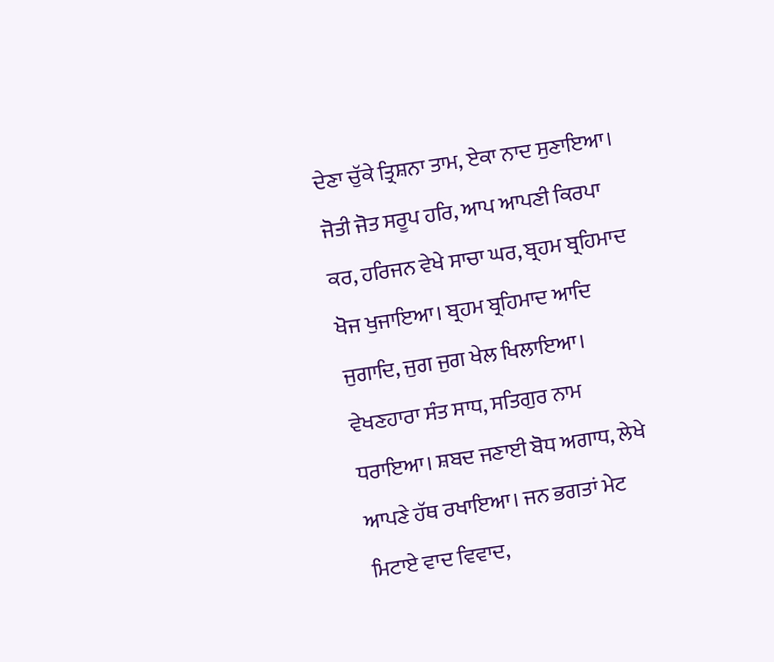ਦੇਣਾ ਚੁੱਕੇ ਤ੍ਰਿਸ਼ਨਾ ਤਾਮ, ਏਕਾ ਨਾਦ ਸੁਣਾਇਆ। ਜੋਤੀ ਜੋਤ ਸਰੂਪ ਹਰਿ, ਆਪ ਆਪਣੀ ਕਿਰਪਾ ਕਰ, ਹਰਿਜਨ ਵੇਖੇ ਸਾਚਾ ਘਰ, ਬ੍ਰਹਮ ਬ੍ਰਹਿਮਾਦ ਖੋਜ ਖੁਜਾਇਆ। ਬ੍ਰਹਮ ਬ੍ਰਹਿਮਾਦ ਆਦਿ ਜੁਗਾਦਿ, ਜੁਗ ਜੁਗ ਖੇਲ ਖਿਲਾਇਆ। ਵੇਖਣਹਾਰਾ ਸੰਤ ਸਾਧ, ਸਤਿਗੁਰ ਨਾਮ ਧਰਾਇਆ। ਸ਼ਬਦ ਜਣਾਈ ਬੋਧ ਅਗਾਧ, ਲੇਖੇ ਆਪਣੇ ਹੱਥ ਰਖਾਇਆ। ਜਨ ਭਗਤਾਂ ਮੇਟ ਮਿਟਾਏ ਵਾਦ ਵਿਵਾਦ,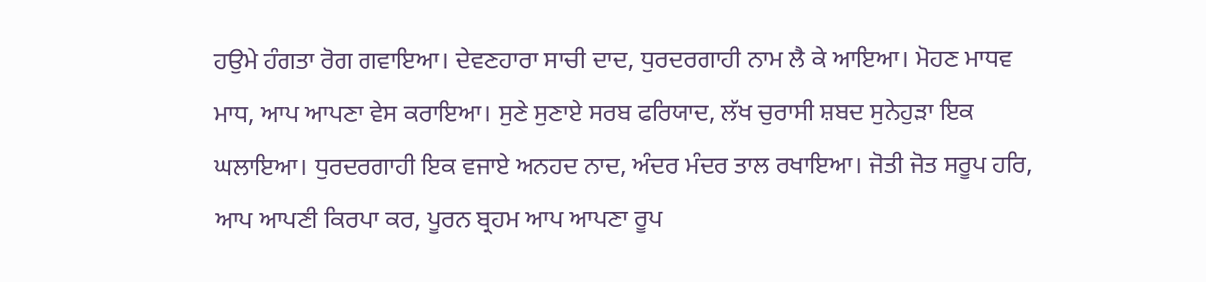ਹਉਮੇ ਹੰਗਤਾ ਰੋਗ ਗਵਾਇਆ। ਦੇਵਣਹਾਰਾ ਸਾਚੀ ਦਾਦ, ਧੁਰਦਰਗਾਹੀ ਨਾਮ ਲੈ ਕੇ ਆਇਆ। ਮੋਹਣ ਮਾਧਵ ਮਾਧ, ਆਪ ਆਪਣਾ ਵੇਸ ਕਰਾਇਆ। ਸੁਣੇ ਸੁਣਾਏ ਸਰਬ ਫਰਿਯਾਦ, ਲੱਖ ਚੁਰਾਸੀ ਸ਼ਬਦ ਸੁਨੇਹੁੜਾ ਇਕ ਘਲਾਇਆ। ਧੁਰਦਰਗਾਹੀ ਇਕ ਵਜਾਏ ਅਨਹਦ ਨਾਦ, ਅੰਦਰ ਮੰਦਰ ਤਾਲ ਰਖਾਇਆ। ਜੋਤੀ ਜੋਤ ਸਰੂਪ ਹਰਿ, ਆਪ ਆਪਣੀ ਕਿਰਪਾ ਕਰ, ਪੂਰਨ ਬ੍ਰਹਮ ਆਪ ਆਪਣਾ ਰੂਪ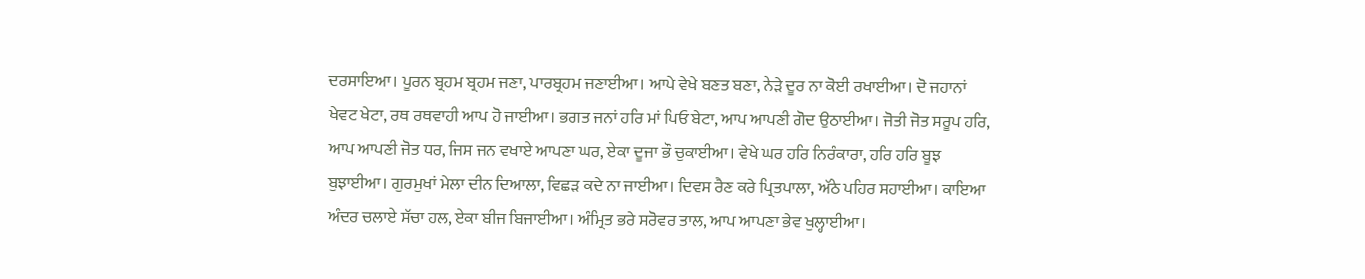ਦਰਸਾਇਆ। ਪੂਰਨ ਬ੍ਰਹਮ ਬ੍ਰਹਮ ਜਣਾ, ਪਾਰਬ੍ਰਹਮ ਜਣਾਈਆ। ਆਪੇ ਵੇਖੇ ਬਣਤ ਬਣਾ, ਨੇੜੇ ਦੂਰ ਨਾ ਕੋਈ ਰਖਾਈਆ। ਦੋ ਜਹਾਨਾਂ ਖੇਵਟ ਖੇਟਾ, ਰਥ ਰਥਵਾਹੀ ਆਪ ਹੋ ਜਾਈਆ। ਭਗਤ ਜਨਾਂ ਹਰਿ ਮਾਂ ਪਿਓ ਬੇਟਾ, ਆਪ ਆਪਣੀ ਗੋਦ ਉਠਾਈਆ। ਜੋਤੀ ਜੋਤ ਸਰੂਪ ਹਰਿ, ਆਪ ਆਪਣੀ ਜੋਤ ਧਰ, ਜਿਸ ਜਨ ਵਖਾਏ ਆਪਣਾ ਘਰ, ਏਕਾ ਦੂਜਾ ਭੌ ਚੁਕਾਈਆ। ਵੇਖੇ ਘਰ ਹਰਿ ਨਿਰੰਕਾਰਾ, ਹਰਿ ਹਰਿ ਬੂਝ ਬੁਝਾਈਆ। ਗੁਰਮੁਖਾਂ ਮੇਲਾ ਦੀਨ ਦਿਆਲਾ, ਵਿਛੜ ਕਦੇ ਨਾ ਜਾਈਆ। ਦਿਵਸ ਰੈਣ ਕਰੇ ਪ੍ਰਿਤਪਾਲਾ, ਅੱਠੇ ਪਹਿਰ ਸਹਾਈਆ। ਕਾਇਆ ਅੰਦਰ ਚਲਾਏ ਸੱਚਾ ਹਲ, ਏਕਾ ਬੀਜ ਬਿਜਾਈਆ। ਅੰਮ੍ਰਿਤ ਭਰੇ ਸਰੋਵਰ ਤਾਲ, ਆਪ ਆਪਣਾ ਭੇਵ ਖੁਲ੍ਹਾਈਆ।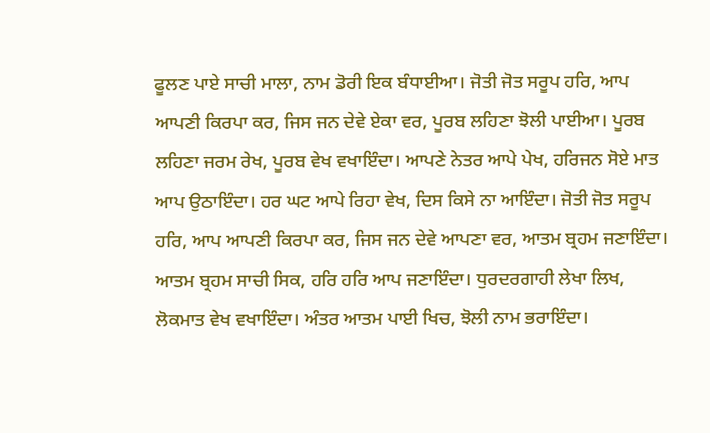ਫੂਲਣ ਪਾਏ ਸਾਚੀ ਮਾਲਾ, ਨਾਮ ਡੋਰੀ ਇਕ ਬੰਧਾਈਆ। ਜੋਤੀ ਜੋਤ ਸਰੂਪ ਹਰਿ, ਆਪ ਆਪਣੀ ਕਿਰਪਾ ਕਰ, ਜਿਸ ਜਨ ਦੇਵੇ ਏਕਾ ਵਰ, ਪੂਰਬ ਲਹਿਣਾ ਝੋਲੀ ਪਾਈਆ। ਪੂਰਬ ਲਹਿਣਾ ਜਰਮ ਰੇਖ, ਪੂਰਬ ਵੇਖ ਵਖਾਇੰਦਾ। ਆਪਣੇ ਨੇਤਰ ਆਪੇ ਪੇਖ, ਹਰਿਜਨ ਸੋਏ ਮਾਤ ਆਪ ਉਠਾਇੰਦਾ। ਹਰ ਘਟ ਆਪੇ ਰਿਹਾ ਵੇਖ, ਦਿਸ ਕਿਸੇ ਨਾ ਆਇੰਦਾ। ਜੋਤੀ ਜੋਤ ਸਰੂਪ ਹਰਿ, ਆਪ ਆਪਣੀ ਕਿਰਪਾ ਕਰ, ਜਿਸ ਜਨ ਦੇਵੇ ਆਪਣਾ ਵਰ, ਆਤਮ ਬ੍ਰਹਮ ਜਣਾਇੰਦਾ। ਆਤਮ ਬ੍ਰਹਮ ਸਾਚੀ ਸਿਕ, ਹਰਿ ਹਰਿ ਆਪ ਜਣਾਇੰਦਾ। ਧੁਰਦਰਗਾਹੀ ਲੇਖਾ ਲਿਖ, ਲੋਕਮਾਤ ਵੇਖ ਵਖਾਇੰਦਾ। ਅੰਤਰ ਆਤਮ ਪਾਈ ਖਿਚ, ਝੋਲੀ ਨਾਮ ਭਰਾਇੰਦਾ।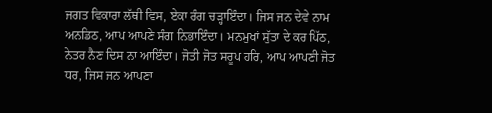ਜਗਤ ਵਿਕਾਰਾ ਲੱਥੀ ਵਿਸ, ਏਕਾ ਰੰਗ ਚੜ੍ਹਾਇੰਦਾ। ਜਿਸ ਜਨ ਦੇਵੇ ਨਾਮ ਅਨਡਿਠ, ਆਪ ਆਪਣੇ ਸੰਗ ਨਿਭਾਇੰਦਾ। ਮਨਮੁਖਾਂ ਸੁੱਤਾ ਦੇ ਕਰ ਪਿੱਠ, ਨੇਤਰ ਨੈਣ ਦਿਸ ਨਾ ਆਇੰਦਾ। ਜੋਤੀ ਜੋਤ ਸਰੂਪ ਹਰਿ, ਆਪ ਆਪਣੀ ਜੋਤ ਧਰ, ਜਿਸ ਜਨ ਆਪਣਾ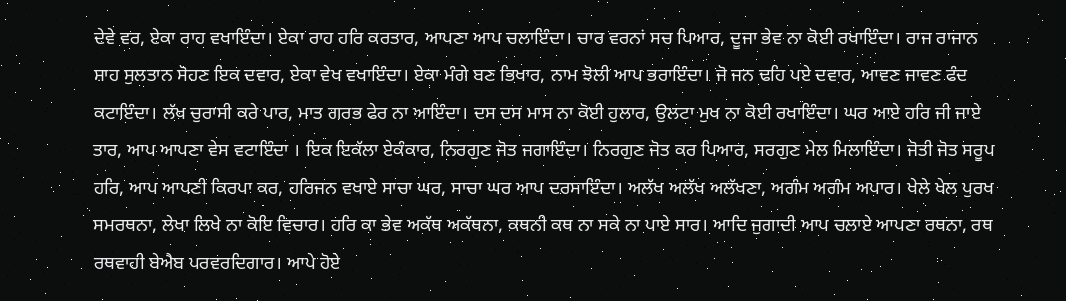ਦੇਵੇ ਵਰ, ਏਕਾ ਰਾਹ ਵਖਾਇੰਦਾ। ਏਕਾ ਰਾਹ ਹਰਿ ਕਰਤਾਰ, ਆਪਣਾ ਆਪ ਚਲਾਇੰਦਾ। ਚਾਰ ਵਰਨਾਂ ਸਚ ਪਿਆਰ, ਦੂਜਾ ਭੇਵ ਨਾ ਕੋਈ ਰਖਾਇੰਦਾ। ਰਾਜ ਰਾਜਾਨ ਸ਼ਾਹ ਸੁਲਤਾਨ ਸੋਹਣ ਇਕ ਦਵਾਰ, ਏਕਾ ਵੇਖ ਵਖਾਇੰਦਾ। ਏਕਾ ਮੰਗੇ ਬਣ ਭਿਖਾਰ, ਨਾਮ ਝੋਲੀ ਆਪ ਭਰਾਇੰਦਾ। ਜੋ ਜਨ ਢਹਿ ਪਏ ਦਵਾਰ, ਆਵਣ ਜਾਵਣ ਫੰਦ ਕਟਾਇੰਦਾ। ਲੱਖ ਚੁਰਾਸੀ ਕਰੇ ਪਾਰ, ਮਾਤ ਗਰਭ ਫੇਰ ਨਾ ਆਇੰਦਾ। ਦਸ ਦਸ ਮਾਸ ਨਾ ਕੋਈ ਹੁਲਾਰ, ਉਲਟਾ ਮੁਖ ਨਾ ਕੋਈ ਰਖਾਇੰਦਾ। ਘਰ ਆਏ ਹਰਿ ਜੀ ਜਾਏ ਤਾਰ, ਆਪ ਆਪਣਾ ਵੇਸ ਵਟਾਇੰਦਾ । ਇਕ ਇਕੱਲਾ ਏਕੰਕਾਰ, ਨਿਰਗੁਣ ਜੋਤ ਜਗਾਇੰਦਾ। ਨਿਰਗੁਣ ਜੋਤ ਕਰ ਪਿਆਰ, ਸਰਗੁਣ ਮੇਲ ਮਿਲਾਇੰਦਾ। ਜੋਤੀ ਜੋਤ ਸਰੂਪ ਹਰਿ, ਆਪ ਆਪਣੀ ਕਿਰਪਾ ਕਰ, ਹਰਿਜਨ ਵਖਾਏ ਸਾਚਾ ਘਰ, ਸਾਚਾ ਘਰ ਆਪ ਦਰਸਾਇੰਦਾ। ਅਲੱਖ ਅਲੱਖ ਅਲੱਖਣਾ, ਅਗੰਮ ਅਗੰਮ ਅਪਾਰ। ਖੇਲੇ ਖੇਲ ਪੁਰਖ ਸਮਰਥਨਾ, ਲੇਖਾ ਲਿਖੇ ਨਾ ਕੋਇ ਵਿਚਾਰ। ਹਰਿ ਕਾ ਭੇਵ ਅਕੱਥ ਅਕੱਥਨਾ, ਕਥਨੀ ਕਥ ਨਾ ਸਕੇ ਨਾ ਪਾਏ ਸਾਰ। ਆਦਿ ਜੁਗਾਦੀ ਆਪ ਚਲਾਏ ਆਪਣਾ ਰਥਨਾ, ਰਥ ਰਥਵਾਹੀ ਬੇਐਬ ਪਰਵਰਦਿਗਾਰ। ਆਪੇ ਹੋਏ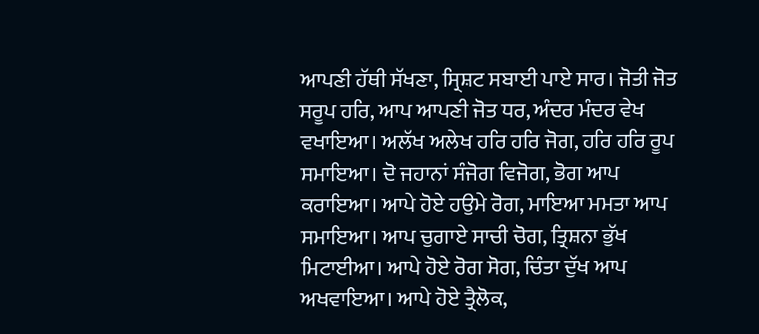ਆਪਣੀ ਹੱਥੀ ਸੱਖਣਾ, ਸ੍ਰਿਸ਼ਟ ਸਬਾਈ ਪਾਏ ਸਾਰ। ਜੋਤੀ ਜੋਤ ਸਰੂਪ ਹਰਿ, ਆਪ ਆਪਣੀ ਜੋਤ ਧਰ, ਅੰਦਰ ਮੰਦਰ ਵੇਖ ਵਖਾਇਆ। ਅਲੱਖ ਅਲੇਖ ਹਰਿ ਹਰਿ ਜੋਗ, ਹਰਿ ਹਰਿ ਰੂਪ ਸਮਾਇਆ। ਦੋ ਜਹਾਨਾਂ ਸੰਜੋਗ ਵਿਜੋਗ, ਭੋਗ ਆਪ ਕਰਾਇਆ। ਆਪੇ ਹੋਏ ਹਉਮੇ ਰੋਗ, ਮਾਇਆ ਮਮਤਾ ਆਪ ਸਮਾਇਆ। ਆਪ ਚੁਗਾਏ ਸਾਚੀ ਚੋਗ, ਤ੍ਰਿਸ਼ਨਾ ਭੁੱਖ ਮਿਟਾਈਆ। ਆਪੇ ਹੋਏ ਰੋਗ ਸੋਗ, ਚਿੰਤਾ ਦੁੱਖ ਆਪ ਅਖਵਾਇਆ। ਆਪੇ ਹੋਏ ਤ੍ਰੈਲੋਕ,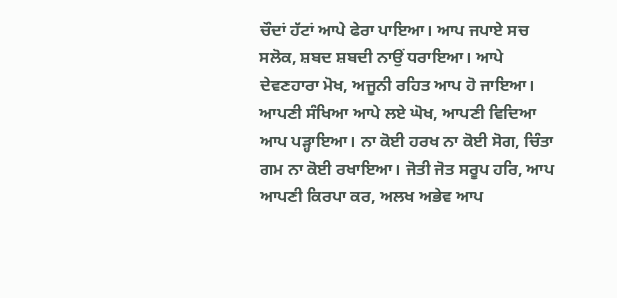ਚੌਦਾਂ ਹੱਟਾਂ ਆਪੇ ਫੇਰਾ ਪਾਇਆ। ਆਪ ਜਪਾਏ ਸਚ ਸਲੋਕ, ਸ਼ਬਦ ਸ਼ਬਦੀ ਨਾਉਂ ਧਰਾਇਆ। ਆਪੇ ਦੇਵਣਹਾਰਾ ਮੋਖ, ਅਜੂਨੀ ਰਹਿਤ ਆਪ ਹੋ ਜਾਇਆ। ਆਪਣੀ ਸੰਖਿਆ ਆਪੇ ਲਏ ਘੋਖ, ਆਪਣੀ ਵਿਦਿਆ ਆਪ ਪੜ੍ਹਾਇਆ। ਨਾ ਕੋਈ ਹਰਖ ਨਾ ਕੋਈ ਸੋਗ, ਚਿੰਤਾ ਗਮ ਨਾ ਕੋਈ ਰਖਾਇਆ। ਜੋਤੀ ਜੋਤ ਸਰੂਪ ਹਰਿ, ਆਪ ਆਪਣੀ ਕਿਰਪਾ ਕਰ, ਅਲਖ ਅਭੇਵ ਆਪ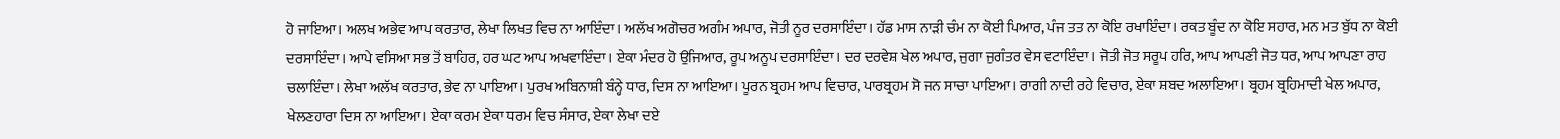ਹੋ ਜਾਇਆ। ਅਲਖ ਅਭੇਵ ਆਪ ਕਰਤਾਰ, ਲੇਖਾ ਲਿਖਤ ਵਿਚ ਨਾ ਆਇੰਦਾ। ਅਲੱਖ ਅਗੋਚਰ ਅਗੰਮ ਅਪਾਰ, ਜੋਤੀ ਨੂਰ ਦਰਸਾਇੰਦਾ। ਹੱਡ ਮਾਸ ਨਾੜੀ ਚੰਮ ਨਾ ਕੋਈ ਪਿਆਰ, ਪੰਜ ਤਤ ਨਾ ਕੋਇ ਰਖਾਇੰਦਾ। ਰਕਤ ਬੂੰਦ ਨਾ ਕੋਇ ਸਹਾਰ, ਮਨ ਮਤ ਬੁੱਧ ਨਾ ਕੋਈ ਦਰਸਾਇੰਦਾ। ਆਪੇ ਵਸਿਆ ਸਭ ਤੋਂ ਬਾਹਿਰ, ਹਰ ਘਟ ਆਪ ਅਖਵਾਇੰਦਾ। ਏਕਾ ਮੰਦਰ ਹੋ ਉਜਿਆਰ, ਰੂਪ ਅਨੂਪ ਦਰਸਾਇੰਦਾ। ਦਰ ਦਰਵੇਸ਼ ਖੇਲ ਅਪਾਰ, ਜੁਗਾ ਜੁਗੰਤਰ ਵੇਸ ਵਟਾਇੰਦਾ। ਜੋਤੀ ਜੋਤ ਸਰੂਪ ਹਰਿ, ਆਪ ਆਪਣੀ ਜੋਤ ਧਰ, ਆਪ ਆਪਣਾ ਰਾਹ ਚਲਾਇੰਦਾ। ਲੇਖਾ ਅਲੱਖ ਕਰਤਾਰ, ਭੇਵ ਨਾ ਪਾਇਆ। ਪੁਰਖ ਅਬਿਨਾਸ਼ੀ ਬੰਨ੍ਹੇ ਧਾਰ, ਦਿਸ ਨਾ ਆਇਆ। ਪੂਰਨ ਬ੍ਰਹਮ ਆਪ ਵਿਚਾਰ, ਪਾਰਬ੍ਰਹਮ ਸੋ ਜਨ ਸਾਚਾ ਪਾਇਆ। ਰਾਗੀ ਨਾਦੀ ਰਹੇ ਵਿਚਾਰ, ਏਕਾ ਸ਼ਬਦ ਅਲਾਇਆ। ਬ੍ਰਹਮ ਬ੍ਰਹਿਮਾਦੀ ਖੇਲ ਅਪਾਰ, ਖੇਲਣਹਾਰਾ ਦਿਸ ਨਾ ਆਇਆ। ਏਕਾ ਕਰਮ ਏਕਾ ਧਰਮ ਵਿਚ ਸੰਸਾਰ, ਏਕਾ ਲੇਖਾ ਦਏ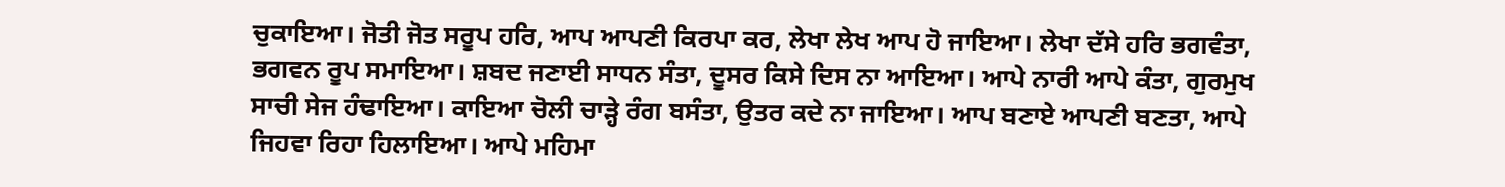ਚੁਕਾਇਆ। ਜੋਤੀ ਜੋਤ ਸਰੂਪ ਹਰਿ, ਆਪ ਆਪਣੀ ਕਿਰਪਾ ਕਰ, ਲੇਖਾ ਲੇਖ ਆਪ ਹੋ ਜਾਇਆ। ਲੇਖਾ ਦੱਸੇ ਹਰਿ ਭਗਵੰਤਾ, ਭਗਵਨ ਰੂਪ ਸਮਾਇਆ। ਸ਼ਬਦ ਜਣਾਈ ਸਾਧਨ ਸੰਤਾ, ਦੂਸਰ ਕਿਸੇ ਦਿਸ ਨਾ ਆਇਆ। ਆਪੇ ਨਾਰੀ ਆਪੇ ਕੰਤਾ, ਗੁਰਮੁਖ ਸਾਚੀ ਸੇਜ ਹੰਢਾਇਆ। ਕਾਇਆ ਚੋਲੀ ਚਾੜ੍ਹੇ ਰੰਗ ਬਸੰਤਾ, ਉਤਰ ਕਦੇ ਨਾ ਜਾਇਆ। ਆਪ ਬਣਾਏ ਆਪਣੀ ਬਣਤਾ, ਆਪੇ ਜਿਹਵਾ ਰਿਹਾ ਹਿਲਾਇਆ। ਆਪੇ ਮਹਿਮਾ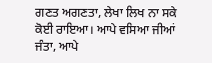ਗਣਤ ਅਗਣਤਾ, ਲੇਖਾ ਲਿਖ ਨਾ ਸਕੇ ਕੋਈ ਰਾਇਆ। ਆਪੇ ਵਸਿਆ ਜੀਆਂ ਜੰਤਾ, ਆਪੇ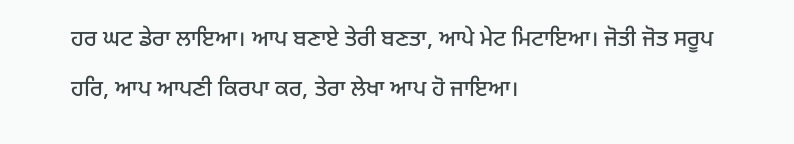ਹਰ ਘਟ ਡੇਰਾ ਲਾਇਆ। ਆਪ ਬਣਾਏ ਤੇਰੀ ਬਣਤਾ, ਆਪੇ ਮੇਟ ਮਿਟਾਇਆ। ਜੋਤੀ ਜੋਤ ਸਰੂਪ ਹਰਿ, ਆਪ ਆਪਣੀ ਕਿਰਪਾ ਕਰ, ਤੇਰਾ ਲੇਖਾ ਆਪ ਹੋ ਜਾਇਆ।